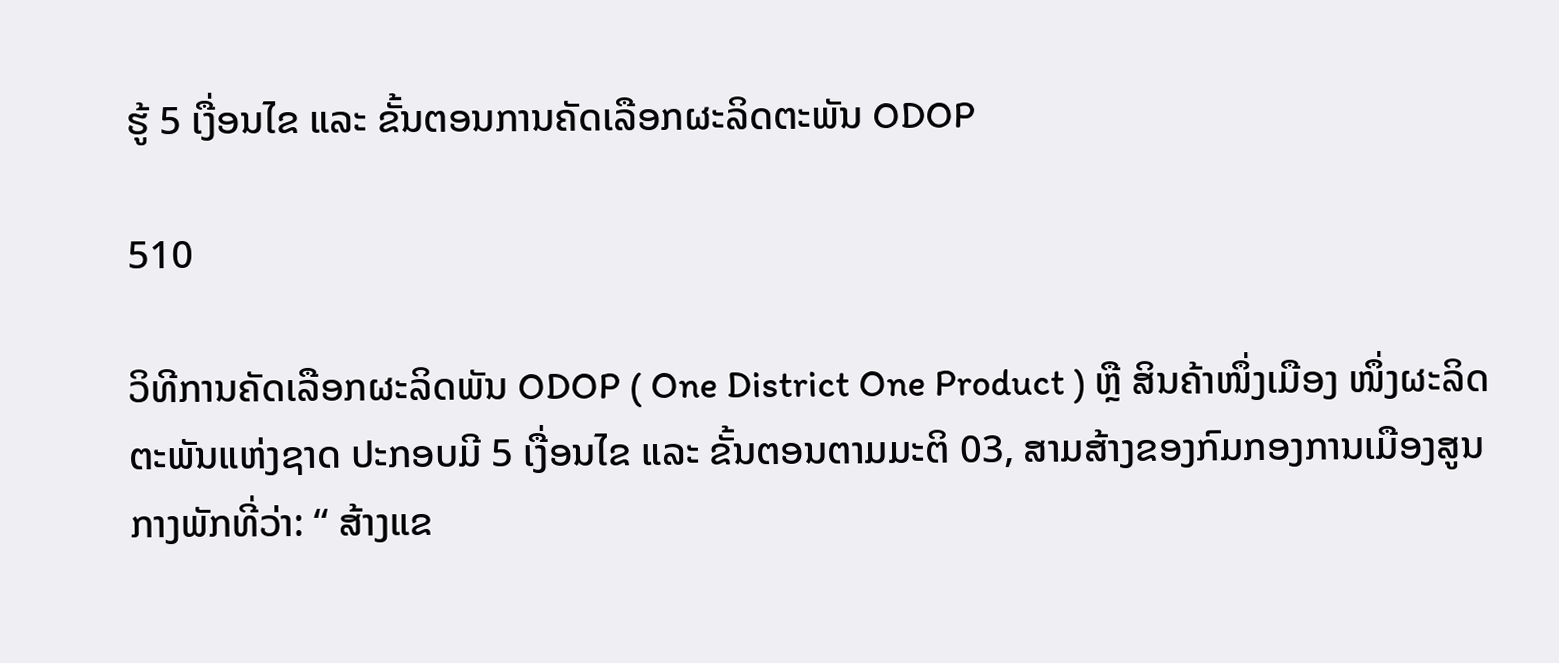ຮູ້ 5 ເງື່ອນໄຂ ແລະ ຂັ້ນຕອນການຄັດເລືອກຜະລິດຕະພັນ ODOP

510

ວິທີການຄັດເລືອກຜະລິດພັນ ODOP ( One District One Product ) ຫຼື ສິນຄ້າໜຶ່ງເມືອງ ໜຶ່ງຜະລິດຕະພັນແຫ່ງຊາດ ປະກອບມີ 5 ເງື່ອນໄຂ ແລະ ຂັ້ນຕອນຕາມມະຕິ 03, ສາມສ້າງຂອງກົມກອງການເມືອງສູນກາງພັກທີ່ວ່າ: “ ສ້າງແຂ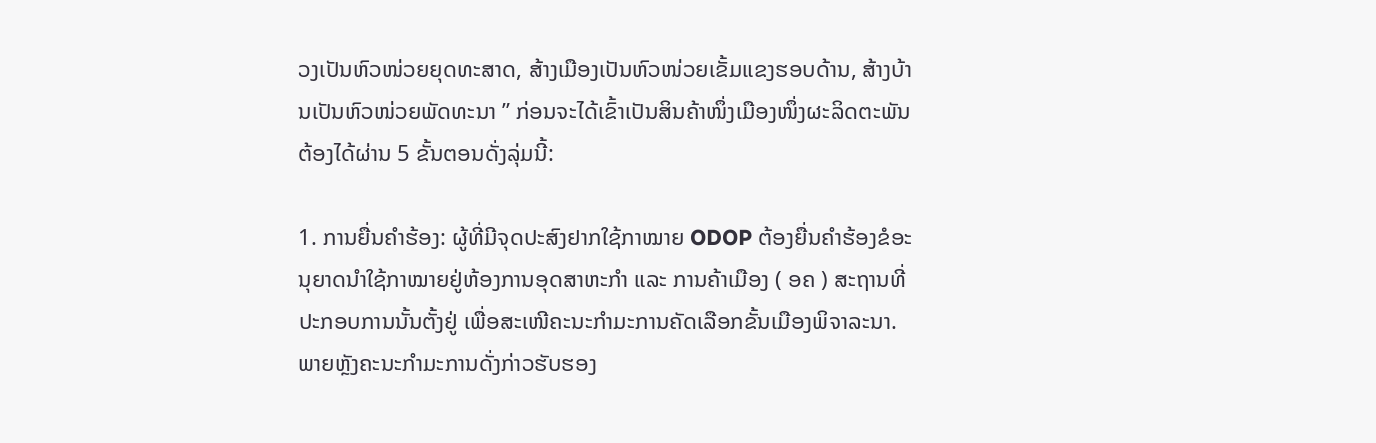ວງເປັນຫົວໜ່ວຍຍຸດທະສາດ, ສ້າງເມືອງເປັນຫົວໜ່ວຍເຂັ້ມແຂງຮອບດ້ານ, ສ້າງບ້ານເປັນຫົວໜ່ວຍພັດທະນາ ” ກ່ອນຈະໄດ້ເຂົ້າເປັນສິນຄ້າໜຶ່ງເມືອງໜຶ່ງຜະລິດຕະພັນ ຕ້ອງໄດ້ຜ່ານ 5 ຂັ້ນຕອນດັ່ງລຸ່ມນີ້:

1. ການຍື່ນຄໍາຮ້ອງ: ຜູ້ທີ່ມີຈຸດປະສົງຢາກໃຊ້ກາໝາຍ ODOP ຕ້ອງຍື່ນຄໍາຮ້ອງຂໍອະນຸຍາດນຳໃຊ້ກາໝາຍຢູ່ຫ້ອງການອຸດສາຫະກຳ ແລະ ການຄ້າເມືອງ ( ອຄ ) ສະຖານທີ່ປະກອບການນັ້ນຕັ້ງຢູ່ ເພື່ອສະເໜີຄະນະກຳມະການຄັດເລືອກຂັ້ນເມືອງພິຈາລະນາ. ພາຍຫຼັງຄະນະກໍາມະການດັ່ງກ່າວຮັບຮອງ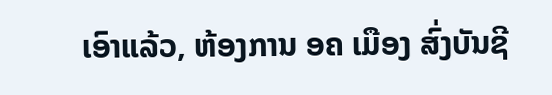ເອົາແລ້ວ, ຫ້ອງການ ອຄ ເມືອງ ສົ່ງບັນຊີ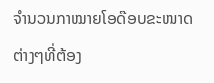ຈໍານວນກາໝາຍໂອດ໊ອບຂະໜາດຕ່າງໆທີ່ຕ້ອງ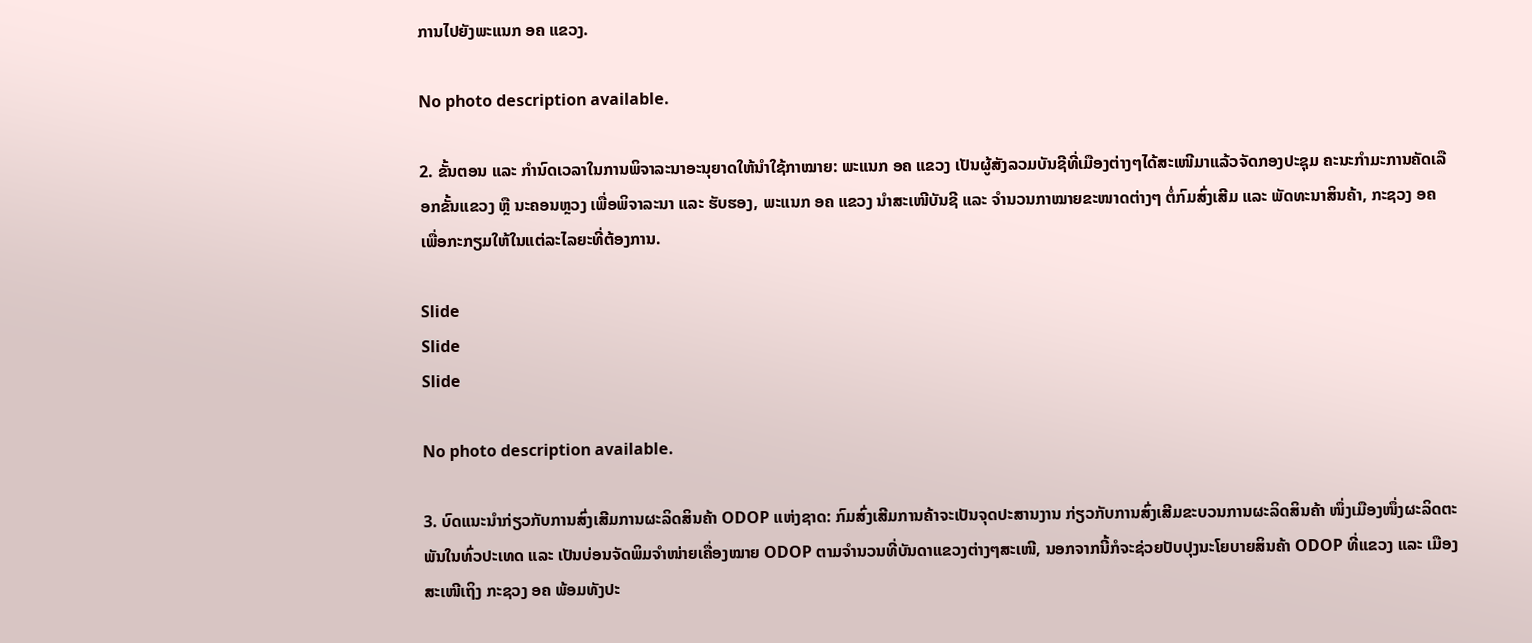ການໄປຍັງພະແນກ ອຄ ແຂວງ.

No photo description available.

2. ຂັ້ນຕອນ ແລະ ກໍານົດເວລາໃນການພິຈາລະນາອະນຸຍາດໃຫ້ນໍາໃຊ້ກາໝາຍ: ພະແນກ ອຄ ແຂວງ ເປັນຜູ້ສັງລວມບັນຊີທີ່ເມືອງຕ່າງໆໄດ້ສະເໜີມາແລ້ວຈັດກອງປະຊຸມ ຄະນະກຳມະການຄັດເລືອກຂັ້ນແຂວງ ຫຼື ນະຄອນຫຼວງ ເພື່ອພິຈາລະນາ ແລະ ຮັບຮອງ, ພະແນກ ອຄ ແຂວງ ນໍາສະເໜີບັນຊີ ແລະ ຈໍານວນກາໝາຍຂະໜາດຕ່າງໆ ຕໍ່ກົມສົ່ງເສີມ ແລະ ພັດທະນາສິນຄ້າ, ກະຊວງ ອຄ ເພື່ອກະກຽມໃຫ້ໃນແຕ່ລະໄລຍະທີ່ຕ້ອງການ.

Slide
Slide
Slide

No photo description available.

3. ບົດແນະນໍາກ່ຽວກັບການສົ່ງເສີມການຜະລິດສິນຄ້າ ODOP ແຫ່ງຊາດ: ກົມສົ່ງເສີມການຄ້າຈະເປັນຈຸດປະສານງານ ກ່ຽວກັບການສົ່ງເສີມຂະບວນການຜະລິດສິນຄ້າ ໜຶ່ງເມືອງໜຶ່ງຜະລິດຕະພັນໃນທົ່ວປະເທດ ແລະ ເປັນບ່ອນຈັດພິມຈໍາໜ່າຍເຄື່ອງໝາຍ ODOP ຕາມຈຳນວນທີ່ບັນດາແຂວງຕ່າງໆສະເໜີ, ນອກຈາກນີ້ກໍຈະຊ່ວຍປັບປຸງນະໂຍບາຍສິນຄ້າ ODOP ທີ່ແຂວງ ແລະ ເມືອງ ສະເໜີເຖິງ ກະຊວງ ອຄ ພ້ອມທັງປະ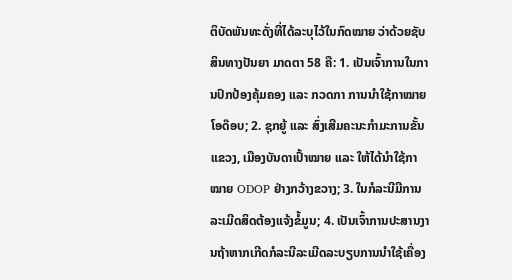ຕິບັດພັນທະດັ່ງທີ່ໄດ້ລະບຸໄວ້ໃນກົດໝາຍ ວ່າດ້ວຍຊັບສິນທາງປັນຍາ ມາດຕາ 58 ຄື: 1. ເປັນເຈົ້າການໃນການປົກປ້ອງຄຸ້ມຄອງ ແລະ ກວດກາ ການນໍາໃຊ້ກາໝາຍໂອດ໊ອບ; 2. ຊຸກຍູ້ ແລະ ສົ່ງເສີມຄະນະກໍາມະການຂັ້ນແຂວງ, ເມືອງບັນດາເປົ້າໝາຍ ແລະ ໃຫ້ໄດ້ນໍາໃຊ້ກາໝາຍ ODOP ຢ່າງກວ້າງຂວາງ; 3. ໃນກໍລະນີມີການລະເມີດສິດຕ້ອງແຈ້ງຂໍ້ມູນ; 4. ເປັນເຈົ້າການປະສານງານຖ້າຫາກເກີດກໍລະນີລະເມີດລະບຽບການນໍາໃຊ້ເຄື່ອງ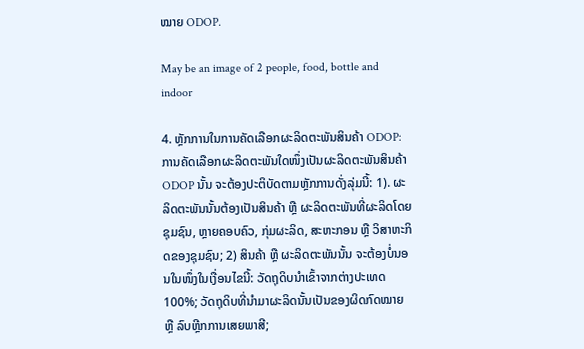ໝາຍ ODOP.

May be an image of 2 people, food, bottle and indoor

4. ຫຼັກການໃນການຄັດເລືອກຜະລິດຕະພັນສິນຄ້າ ODOP: ການຄັດເລືອກຜະລິດຕະພັນໃດໜຶ່ງເປັນຜະລິດຕະພັນສິນຄ້າ ODOP ນັ້ນ ຈະຕ້ອງປະຕິບັດຕາມຫຼັກການດັ່ງລຸ່ມນີ້: 1). ຜະລິດຕະພັນນັ້ນຕ້ອງເປັນສິນຄ້າ ຫຼື ຜະລິດຕະພັນທີ່ຜະລິດໂດຍຊຸມຊົນ, ຫຼາຍຄອບຄົວ, ກຸ່ມຜະລິດ, ສະຫະກອນ ຫຼື ວິສາຫະກິດຂອງຊຸມຊົນ; 2) ສິນຄ້າ ຫຼື ຜະລິດຕະພັນນັ້ນ ຈະຕ້ອງບໍ່ນອນໃນໜຶ່ງໃນເງື່ອນໄຂນີ້: ວັດຖຸດິບນໍາເຂົ້າຈາກຕ່າງປະເທດ 100%; ວັດຖຸດິບທີ່ນໍາມາຜະລິດນັ້ນເປັນຂອງຜິດກົດໝາຍ ຫຼື ລົບຫຼີກການເສຍພາສີ;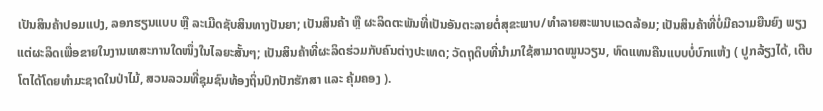ເປັນສິນຄ້າປອມແປງ, ລອກຮຽນແບບ ຫຼື ລະເມີດຊັບສິນທາງປັນຍາ; ເປັນສິນຄ້າ ຫຼື ຜະລິດຕະພັນທີ່ເປັນອັນຕະລາຍຕໍ່ສຸຂະພາບ/ທໍາລາຍສະພາບແວດລ້ອມ; ເປັນສິນຄ້າທີ່ບໍ່ມີຄວາມຍືນຍົງ ພຽງແຕ່ຜະລິດເພື່ອຂາຍໃນງານເທສະການໃດໜຶ່ງໃນໄລຍະສັ້ນໆ; ເປັນສິນຄ້າທີ່ຜະລິດຮ່ວມກັບຄົນຕ່າງປະເທດ; ວັດຖຸດິບທີ່ນໍາມາໃຊ້ສາມາດໝູນວຽນ, ທົດແທນຄືນແບບບໍ່ບົກແຫ້ງ ( ປູກລ້ຽງໄດ້, ເຕີບໂຕໄດ້ໂດຍທໍາມະຊາດໃນປ່າໄມ້, ສວນລວມທີ່ຊຸມຊົນທ້ອງຖິ່ນປົກປັກຮັກສາ ແລະ ຄຸ້ມຄອງ ).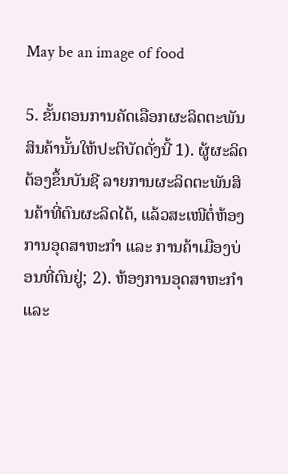May be an image of food

5. ຂັ້ນຕອນການຄັດເລືອກຜະລິດຕະພັນສິນຄ້ານັ້ນໃຫ້ປະຕິບັດດັ່ງນີ້ 1). ຜູ້ຜະລິດຕ້ອງຂຶ້ນບັນຊີ ລາຍການຜະລິດຕະພັນສິນຄ້າທີ່ຕົນຜະລິດໄດ້, ແລ້ວສະເໜີຕໍ່ຫ້ອງການອຸດສາຫະກຳ ແລະ ການຄ້າເມືອງບ່ອນທີ່ຕົນຢູ່; 2). ຫ້ອງການອຸດສາຫະກຳ ແລະ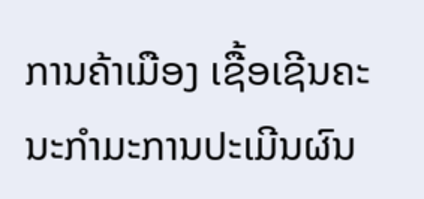ການຄ້າເມືອງ ເຊື້ອເຊີນຄະນະກຳມະການປະເມີນຜົນ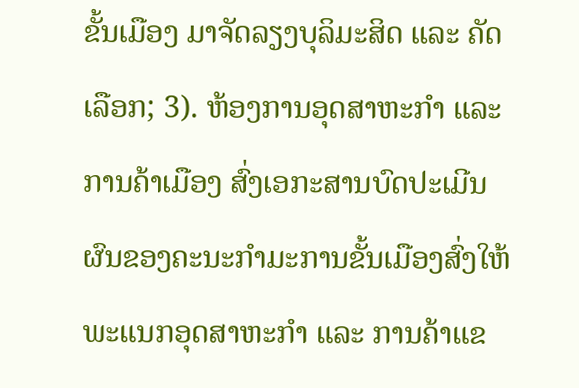ຂັ້ນເມືອງ ມາຈັດລຽງບຸລິມະສິດ ແລະ ຄັດເລືອກ; 3). ຫ້ອງການອຸດສາຫະກຳ ແລະ ການຄ້າເມືອງ ສົ່ງເອກະສານບົດປະເມີນຜົນຂອງຄະນະກຳມະການຂັ້ນເມືອງສົ່ງໃຫ້ພະແນກອຸດສາຫະກຳ ແລະ ການຄ້າແຂ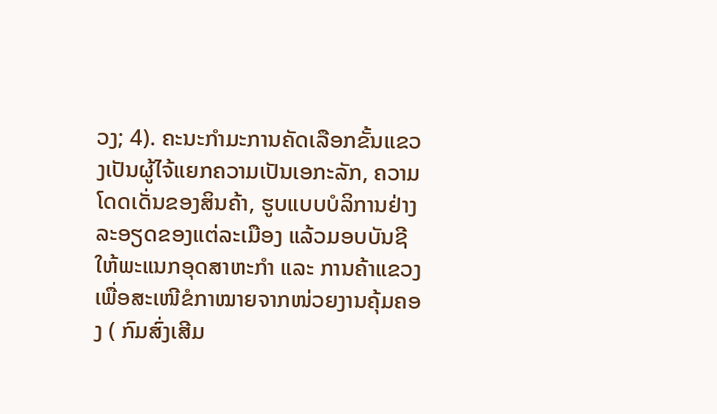ວງ; 4). ຄະນະກໍາມະການຄັດເລືອກຂັ້ນແຂວງເປັນຜູ້ໄຈ້ແຍກຄວາມເປັນເອກະລັກ, ຄວາມໂດດເດັ່ນຂອງສິນຄ້າ, ຮູບແບບບໍລິການຢ່າງລະອຽດຂອງແຕ່ລະເມືອງ ແລ້ວມອບບັນຊີໃຫ້ພະແນກອຸດສາຫະກຳ ແລະ ການຄ້າແຂວງ ເພື່ອສະເໜີຂໍກາໝາຍຈາກໜ່ວຍງານຄຸ້ມຄອງ ( ກົມສົ່ງເສີມ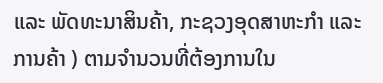ແລະ ພັດທະນາສິນຄ້າ, ກະຊວງອຸດສາຫະກຳ ແລະ ການຄ້າ ) ຕາມຈໍານວນທີ່ຕ້ອງການໃນ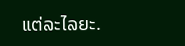ແຕ່ລະໄລຍະ.